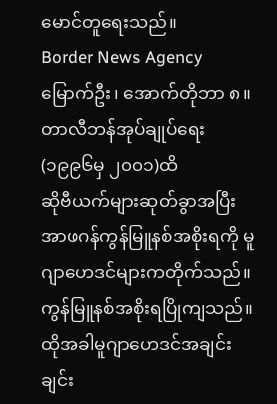မောင်တူရေးသည်။
Border News Agency
မြောက်ဦး၊ အောက်တိုဘာ ၈။
တာလီဘန်အုပ်ချုပ်ရေး(၁၉၉၆မှ ၂၀၀၁)ထိ
ဆိုဗီယက်များဆုတ်ခွာအပြီး အာဖဂန်ကွန်မြူနစ်အစိုးရကို မူဂျာဟေဒင်များကတိုက်သည်။ ကွန်မြူနစ်အစိုးရပြိုကျသည်။
ထိုအခါမူဂျာဟေဒင်အချင်းချင်း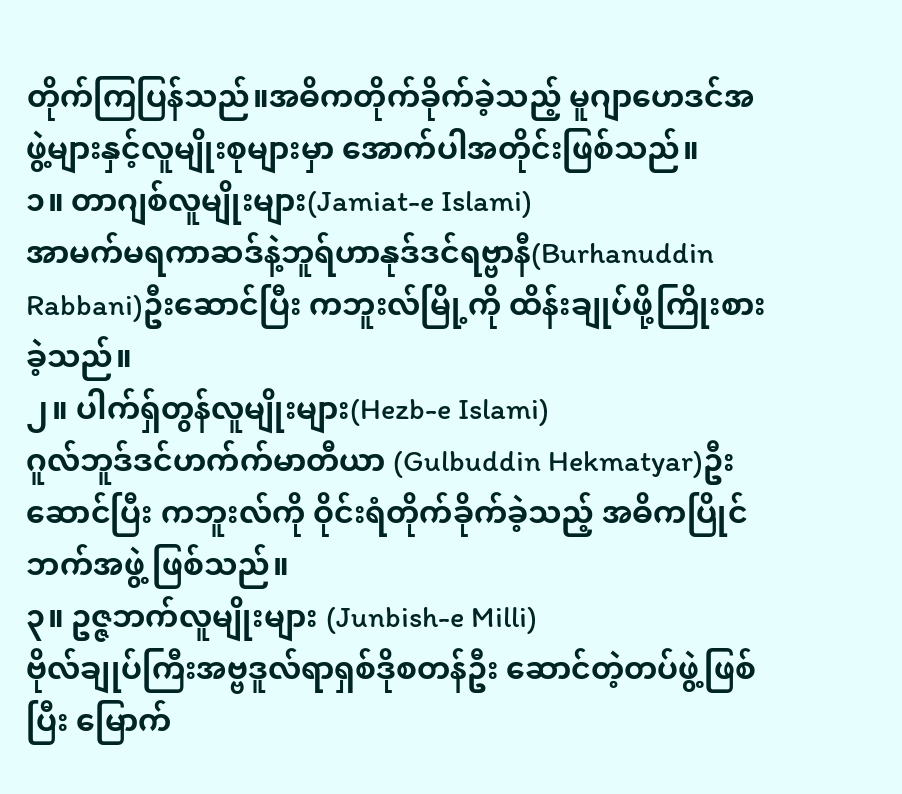တိုက်ကြပြန်သည်။အဓိကတိုက်ခိုက်ခဲ့သည့် မူဂျာဟေဒင်အဖွဲ့များနှင့်လူမျိုးစုများမှာ အောက်ပါအတိုင်းဖြစ်သည်။
၁။ တာဂျစ်လူမျိုးများ(Jamiat-e Islami)
အာမက်မရကာဆဒ်နဲ့ဘူရ်ဟာနုဒ်ဒင်ရဗ္ဗာနီ(Burhanuddin Rabbani)ဦးဆောင်ပြီး ကဘူးလ်မြို့ကို ထိန်းချုပ်ဖို့ကြိုးစားခဲ့သည်။
၂။ ပါက်ရှ်တွန်လူမျိုးများ(Hezb-e Islami)
ဂူလ်ဘူဒ်ဒင်ဟက်က်မာတီယာ (Gulbuddin Hekmatyar)ဦးဆောင်ပြီး ကဘူးလ်ကို ဝိုင်းရံတိုက်ခိုက်ခဲ့သည့် အဓိကပြိုင်ဘက်အဖွဲ့ ဖြစ်သည်။
၃။ ဥဇ္ဇဘက်လူမျိုးများ (Junbish-e Milli)
ဗိုလ်ချုပ်ကြီးအဗ္ဗဒူလ်ရာရှစ်ဒိုစတန်ဦး ဆောင်တဲ့တပ်ဖွဲ့ဖြစ်ပြီး မြောက်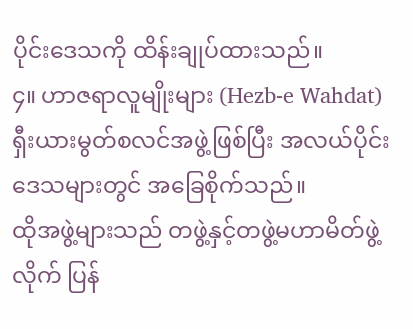ပိုင်းဒေသကို ထိန်းချုပ်ထားသည်။
၄။ ဟာဇရာလူမျိုးများ (Hezb-e Wahdat)
ရှီးယားမွတ်စလင်အဖွဲ့ဖြစ်ပြီး အလယ်ပိုင်းဒေသများတွင် အခြေစိုက်သည်။
ထိုအဖွဲ့များသည် တဖွဲ့နှင့်တဖွဲ့မဟာမိတ်ဖွဲ့လိုက် ပြန်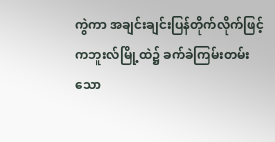ကွဲကာ အချင်းချင်းပြန်တိုက်လိုက်ဖြင့် ကဘူးလ်မြို့ထဲ၌ ခက်ခဲကြမ်းတမ်းသော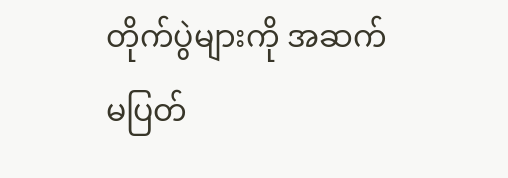တိုက်ပွဲများကို အဆက်မပြတ်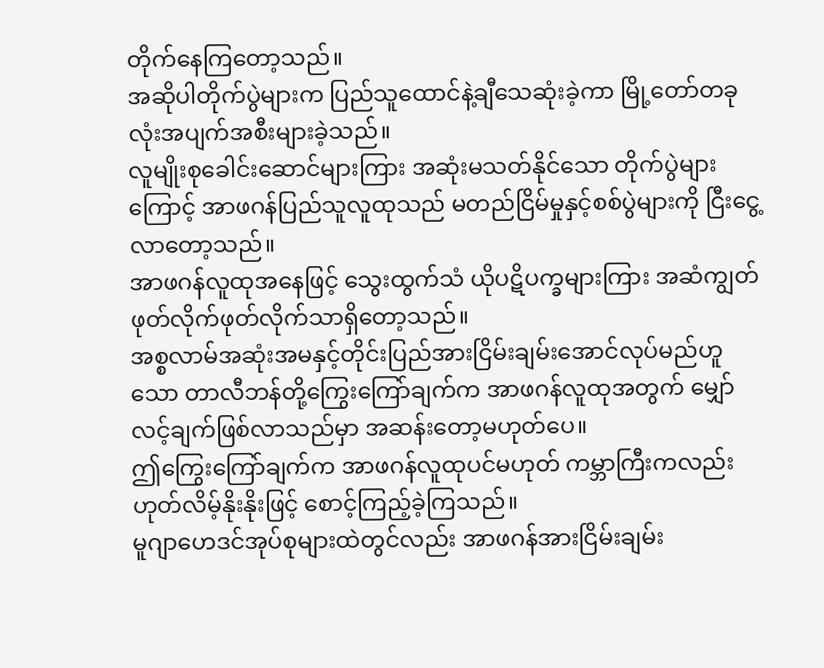တိုက်နေကြတော့သည်။
အဆိုပါတိုက်ပွဲများက ပြည်သူထောင်နဲ့ချီသေဆုံးခဲ့ကာ မြို့တော်တခုလုံးအပျက်အစီးများခဲ့သည်။
လူမျိုးစုခေါင်းဆောင်များကြား အဆုံးမသတ်နိုင်သော တိုက်ပွဲများကြောင့် အာဖဂန်ပြည်သူလူထုသည် မတည်ငြိမ်မှုနှင့်စစ်ပွဲများကို ငြီးငွေ့လာတော့သည်။
အာဖဂန်လူထုအနေဖြင့် သွေးထွက်သံ ယိုပဋိပက္ခများကြား အဆံကျွတ်ဖုတ်လိုက်ဖုတ်လိုက်သာရှိတော့သည်။
အစ္စလာမ်အဆုံးအမနှင့်တိုင်းပြည်အားငြိမ်းချမ်းအောင်လုပ်မည်ဟူသော တာလီဘန်တို့ကြွေးကြော်ချက်က အာဖဂန်လူထုအတွက် မျှော်လင့်ချက်ဖြစ်လာသည်မှာ အဆန်းတော့မဟုတ်ပေ။
ဤကြွေးကြော်ချက်က အာဖဂန်လူထုပင်မဟုတ် ကမ္ဘာကြီးကလည်း ဟုတ်လိမ့်နိုးနိုးဖြင့် စောင့်ကြည့်ခဲ့ကြသည်။
မူဂျာဟေဒင်အုပ်စုများထဲတွင်လည်း အာဖဂန်အားငြိမ်းချမ်း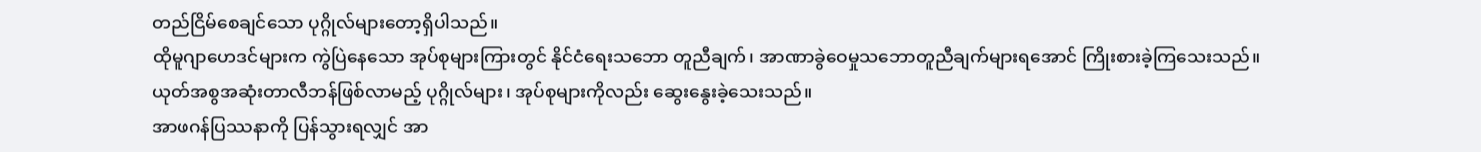တည်ငြိမ်စေချင်သော ပုဂ္ဂိုလ်များတော့ရှိပါသည်။
ထိုမူဂျာဟေဒင်များက ကွဲပြဲနေသော အုပ်စုများကြားတွင် နိုင်ငံရေးသဘော တူညီချက်၊ အာဏာခွဲဝေမှုသဘောတူညီချက်များရအောင် ကြိုးစားခဲ့ကြသေးသည်။
ယုတ်အစွအဆုံးတာလီဘန်ဖြစ်လာမည့် ပုဂ္ဂိုလ်များ၊ အုပ်စုများကိုလည်း ဆွေးနွေးခဲ့သေးသည်။
အာဖဂန်ပြဿနာကို ပြန်သွားရလျှင် အာ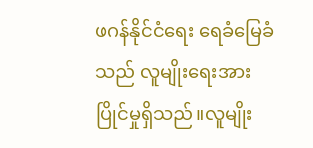ဖဂန်နိုင်ငံရေး ရေခံမြေခံသည် လူမျိုးရေးအားပြိုင်မှုရှိသည်။လူမျိုး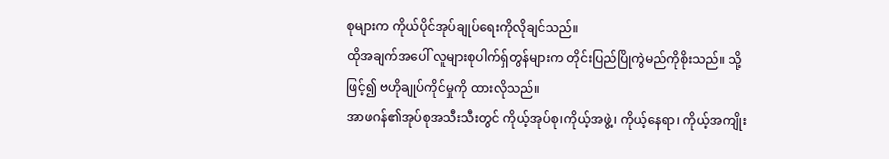စုများက ကိုယ်ပိုင်အုပ်ချုပ်ရေးကိုလိုချင်သည်။
ထိုအချက်အပေါ် လူများစုပါက်ရှ်တွန်များက တိုင်းပြည်ပြိုကွဲမည်ကိုစိုးသည်။ သို့ဖြင့်၍ ဗဟိုချုပ်ကိုင်မှုကို ထားလိုသည်။
အာဖဂန်၏အုပ်စုအသီးသီးတွင် ကိုယ့်အုပ်စု၊ကိုယ့်အဖွဲ့၊ ကိုယ့်နေရာ၊ ကိုယ့်အကျိုး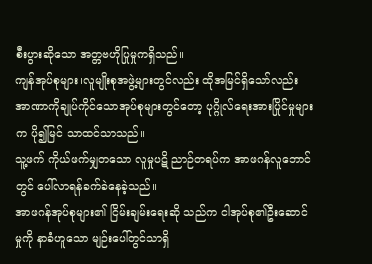စီးပွားဆိုသော အတ္တဗဟိုပြုမှုကရှိသည်။
ကျန်အုပ်စုများ၊လူမျိုးစုအဖွဲ့များတွင်လည်း ထိုအမြင်ရှိသော်လည်း အာဏာကိုချုပ်ကိုင်သောအုပ်စုများတွင်တော့ ပုဂ္ဂိုလ်ရေးအားပြိုင်မှုများက ပို၍မြင် သာထင်သာသည်။
သူ့ဖက် ကိုယ်ဖက်မျှတသော လူမှုပဋိ ညာဉ်တရပ်က အာဖဂန်လူဘောင်တွင် ပေါ်လာရန်ခက်ခဲနေခဲ့သည်။
အာဖဂန်အုပ်စုများ၏ ငြိမ်းချမ်းရေးဆို သည်က ငါအုပ်စု၏ဦးဆောင်မှုကို နာခံဟူသော မျဉ်းပေါ်တွင်သာရှိ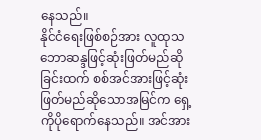နေသည်။
နိုင်ငံရေးဖြစ်စဉ်အား လူထုသဘောဆန္ဒဖြင့်ဆုံးဖြတ်မည်ဆိုခြင်းထက် စစ်အင်အားဖြင့်ဆုံးဖြတ်မည်ဆိုသောအမြင်က ရှေ့ကိုပိုရောက်နေသည်။ အင်အား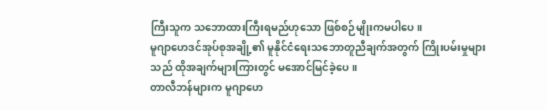ကြီးသူက သဘောထားကြီးရမည်ဟုသော ဖြစ်စဉ်မျိုးကမပါပေ။
မူဂျာဟေဒင်အုပ်စုအချို့၏ မူနိုင်ငံရေးသဘောတူညီချက်အတွက် ကြိုးပမ်းမှုများသည် ထိုအချက်များကြားတွင် မအောင်မြင်ခဲ့ပေ။
တာလီဘန်များက မူဂျာဟေ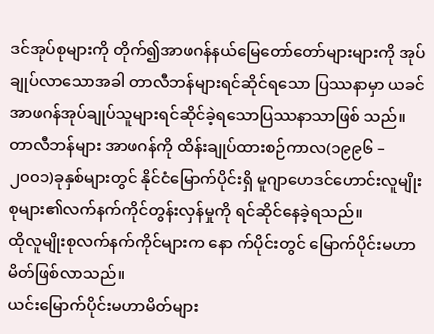ဒင်အုပ်စုများကို တိုက်၍အာဖဂန်နယ်မြေတော်တော်များများကို အုပ်ချုပ်လာသောအခါ တာလီဘန်များရင်ဆိုင်ရသော ပြဿနာမှာ ယခင်အာဖဂန်အုပ်ချုပ်သူများရင်ဆိုင်ခဲ့ရသောပြဿနာသာဖြစ် သည်။
တာလီဘန်များ အာဖဂန်ကို ထိန်းချုပ်ထားစဉ်ကာလ(၁၉၉၆ – ၂၀၀၁)ခုနှစ်များတွင် နိုင်ငံမြောက်ပိုင်းရှိ မူဂျာဟေဒင်ဟောင်းလူမျိုးစုများ၏လက်နက်ကိုင်တွန်းလှန်မှုကို ရင်ဆိုင်နေခဲ့ရသည်။
ထိုလူမျိုးစုလက်နက်ကိုင်များက နော က်ပိုင်းတွင် မြောက်ပိုင်းမဟာမိတ်ဖြစ်လာသည်။
ယင်းမြောက်ပိုင်းမဟာမိတ်များ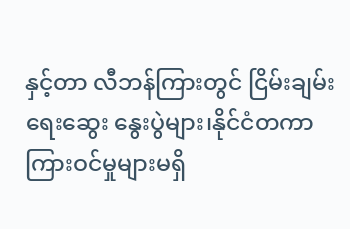နှင့်တာ လီဘန်ကြားတွင် ငြိမ်းချမ်းရေးဆွေး နွေးပွဲများ၊နိုင်ငံတကာကြားဝင်မှုများမရှိ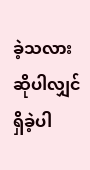ခဲ့သလားဆိုပါလျှင် ရှိခဲ့ပါ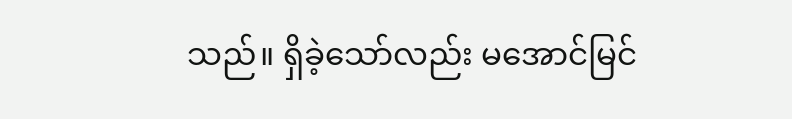သည်။ ရှိခဲ့သော်လည်း မအောင်မြင်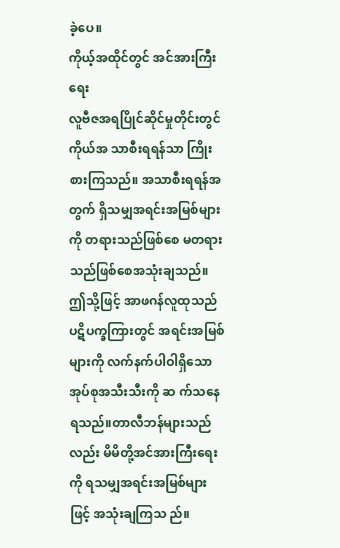ခဲ့ပေ။
ကိုယ့်အထိုင်တွင် အင်အားကြီးရေး
လူဗီဇအရပြိုင်ဆိုင်မှုတိုင်းတွင်ကိုယ်အ သာစီးရရန်သာ ကြိုးစားကြသည်။ အသာစီးရရန်အတွက် ရှိသမျှအရင်းအမြစ်များကို တရားသည်ဖြစ်စေ မတရားသည်ဖြစ်စေအသုံးချသည်။
ဤသို့ဖြင့် အာဖဂန်လူထုသည် ပဋိပက္ခကြားတွင် အရင်းအမြစ်များကို လက်နက်ပါဝါရှိသော အုပ်စုအသီးသီးကို ဆ က်သနေရသည်။တာလီဘန်များသည်လည်း မိမိတို့အင်အားကြီးရေးကို ရသမျှအရင်းအမြစ်များဖြင့် အသုံးချကြသ ည်။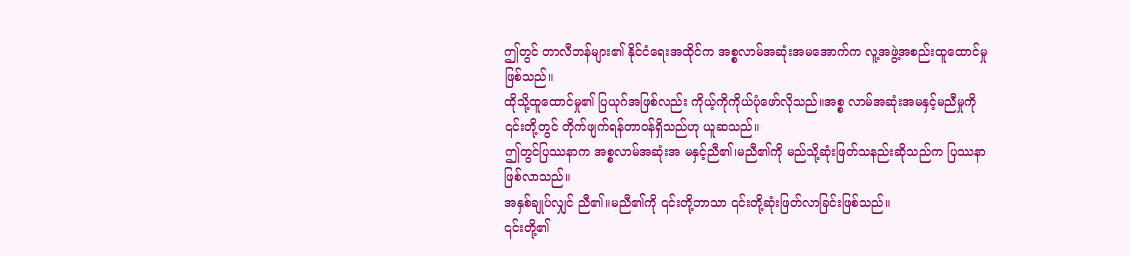ဤတွင် တာလီဘန်များ၏ နိုင်ငံရေးအထိုင်က အစ္စလာမ်အဆုံးအမအောက်က လူ့အဖွဲ့အစည်းထူထောင်မှုဖြစ်သည်။
ထိုသို့ထူထောင်မှု၏ ပြယုဂ်အဖြစ်လည်း ကိုယ့်ကိုကိုယ်ပုံဖော်လိုသည်။အစ္စ လာမ်အဆုံးအမနှင့်မညီမှုကို ၎င်းတို့တွင် တိုက်ဖျက်ရန်တာဝန်ရှိသည်ဟု ယူဆသည်။
ဤတွင်ပြဿနာက အစ္စလာမ်အဆုံးအ မနှင့်ညီ၏၊မညီ၏ကို မည်သို့ဆုံးဖြတ်သနည်းဆိုသည်က ပြဿနာဖြစ်လာသည်။
အနှစ်ချုပ်လျှင် ညီ၏။မညီ၏ကို ၎င်းတို့ဘာသာ ၎င်းတို့ဆုံးဖြတ်လာခြင်းဖြစ်သည်။
၎င်းတို့၏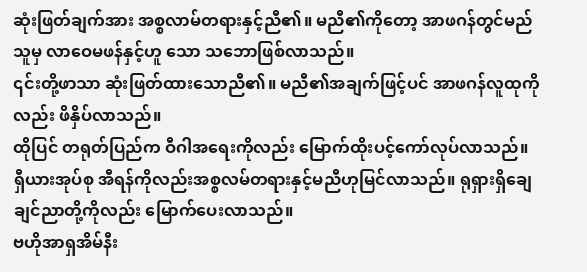ဆုံးဖြတ်ချက်အား အစ္စလာမ်တရားနှင့်ညီ၏။ မညီ၏ကိုတော့ အာဖဂန်တွင်မည်သူမှ လာဝေမဖန်နှင့်ဟူ သော သဘောဖြစ်လာသည်။
၎င်းတို့ဖာသာ ဆုံးဖြတ်ထားသောညီ၏။ မညီ၏အချက်ဖြင့်ပင် အာဖဂန်လူထုကိုလည်း ဖိနှိပ်လာသည်။
ထိုပြင် တရုတ်ပြည်က ဝီဂါအရေးကိုလည်း မြောက်ထိုးပင့်ကော်လုပ်လာသည်။ ရှီယားအုပ်စု အီရန်ကိုလည်းအစ္စလမ်တရားနှင့်မညီဟုမြင်လာသည်။ ရုရှားရှိချေချင်ညာတို့ကိုလည်း မြောက်ပေးလာသည်။
ဗဟိုအာရှအိမ်နီး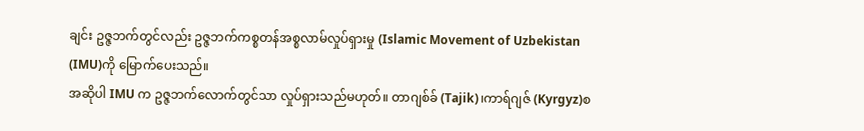ချင်း ဥဇ္ဇဘက်တွင်လည်း ဥဇ္ဇဘက်ကစ္စတန်အစ္စလာမ်လှုပ်ရှားမှု (Islamic Movement of Uzbekistan (IMU)ကို မြောက်ပေးသည်။
အဆိုပါ IMU က ဥဇ္ဇဘက်လောက်တွင်သာ လှုပ်ရှားသည်မဟုတ်။ တာဂျစ်ခ် (Tajik)၊ကာရ်ဂျဇ် (Kyrgyz)စ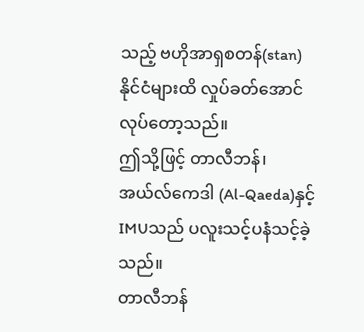သည့် ဗဟိုအာရှစတန်(stan)နိုင်ငံများထိ လှုပ်ခတ်အောင် လုပ်တော့သည်။
ဤသို့ဖြင့် တာလီဘန်၊အယ်လ်ကေဒါ (Al-Qaeda)နှင့် IMUသည် ပလူးသင့်ပနံသင့်ခဲ့သည်။
တာလီဘန်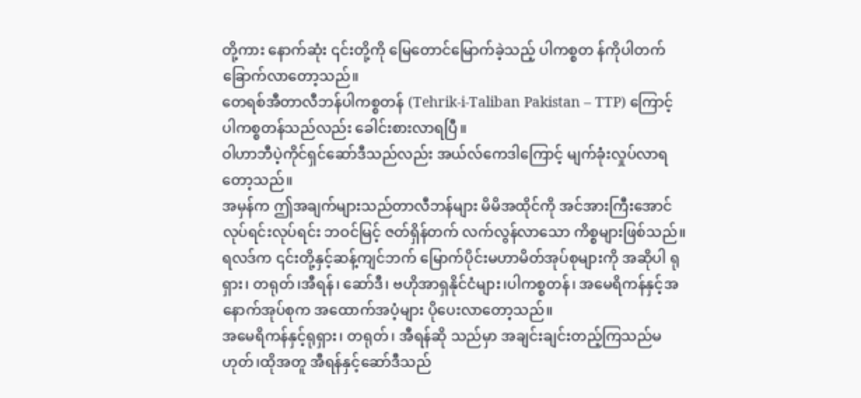တို့ကား နောက်ဆုံး ၎င်းတို့ကို မြေတောင်မြောက်ခဲ့သည့် ပါကစ္စတ န်ကိုပါတက်ခြောက်လာတော့သည်။
တေရစ်အီတာလီဘန်ပါကစ္စတန် (Tehrik-i-Taliban Pakistan – TTP) ကြောင့် ပါကစ္စတန်သည်လည်း ခေါင်းစားလာရပြီ။
ဝါဟာဘီပဲ့ကိုင်ရှင်ဆော်ဒီသည်လည်း အယ်လ်ကေဒါကြောင့် မျက်ခုံးလှုပ်လာရတော့သည်။
အမှန်က ဤအချက်များသည်တာလီဘန်များ မိမိအထိုင်ကို အင်အားကြီးအောင်လုပ်ရင်းလုပ်ရင်း ဘဝင်မြင့် ဇတ်ရှိန်တက် လက်လွန်လာသော ကိစ္စများဖြစ်သည်။ရလဒ်က ၎င်းတို့နှင့်ဆန့်ကျင်ဘက် မြောက်ပိုင်းမဟာမိတ်အုပ်စုများကို အဆိုပါ ရုရှား၊ တရုတ်၊အီရန်၊ ဆော်ဒီ၊ ဗဟိုအာရှနိုင်ငံများ၊ပါကစ္စတန်၊ အမေရိကန်နှင့်အနောက်အုပ်စုက အထောက်အပံ့များ ပိုပေးလာတော့သည်။
အမေရိကန်နှင့်ရုရှား၊ တရုတ်၊ အီရန်ဆို သည်မှာ အချင်းချင်းတည့်ကြသည်မဟုတ်၊ထိုအတူ အီရန်နှင့်ဆော်ဒီသည်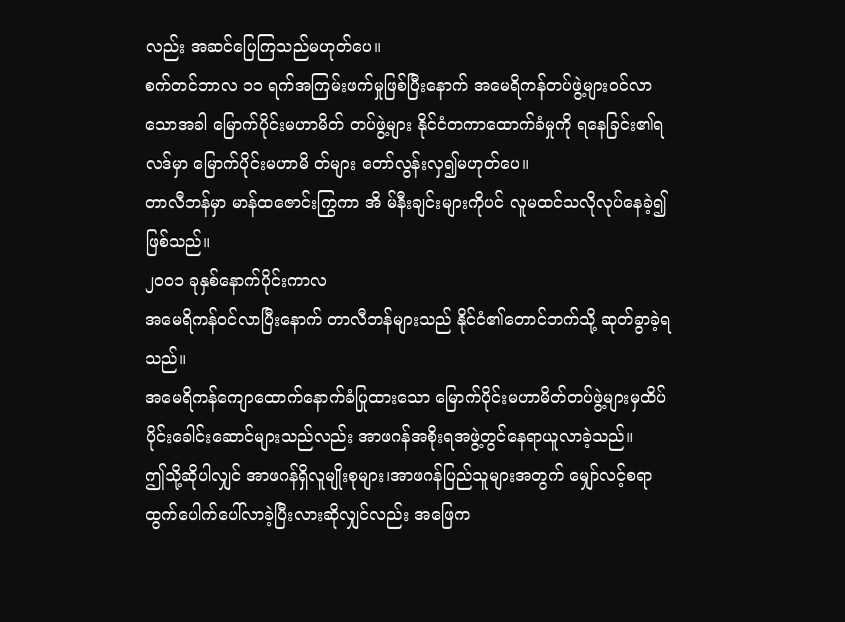လည်း အဆင်ပြေကြသည်မဟုတ်ပေ။
စက်တင်ဘာလ ၁၁ ရက်အကြမ်းဖက်မှုဖြစ်ပြီးနောက် အမေရိကန်တပ်ဖွဲ့များဝင်လာသောအခါ မြောက်ပိုင်းမဟာမိတ် တပ်ဖွဲ့များ နိုင်ငံတကာထောက်ခံမှုကို ရနေခြင်း၏ရလဒ်မှာ မြောက်ပိုင်းမဟာမိ တ်များ တော်လွန်းလှ၍မဟုတ်ပေ။
တာလီဘန်မှာ မာန်ထဇောင်းကြွကာ အိ မ်နီးချင်းများကိုပင် လူမထင်သလိုလုပ်နေခဲ့၍ဖြစ်သည်။
၂၀၀၁ ခုနှစ်နောက်ပိုင်းကာလ
အမေရိကန်ဝင်လာပြီးနောက် တာလီဘန်များသည် နိုင်ငံ၏တောင်ဘက်သို့ ဆုတ်ခွာခဲ့ရသည်။
အမေရိကန်ကျောထောက်နောက်ခံပြုထားသော မြောက်ပိုင်းမဟာမိတ်တပ်ဖွဲ့များမှထိပ်ပိုင်းခေါင်းဆောင်များသည်လည်း အာဖဂန်အစိုးရအဖွဲ့တွင်နေရာယူလာခဲ့သည်။
ဤသို့ဆိုပါလျှင် အာဖဂန်ရှိလူမျိုးစုများ၊အာဖဂန်ပြည်သူများအတွက် မျှော်လင့်စရာ ထွက်ပေါက်ပေါ်လာခဲ့ပြီးလားဆိုလျှင်လည်း အဖြေက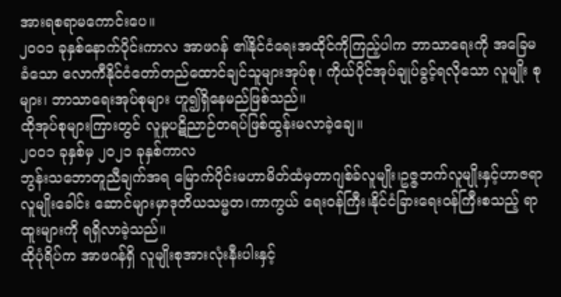အားရစရာမကောင်းပေ။
၂၀၀၁ ခုနှစ်နောက်ပိုင်းကာလ အာဖဂန် ၏နိုင်ငံရေးအထိုင်ကိုကြည့်ပါက ဘာသာရေးကို အခြေမခံသော လောကီနိုင်ငံတော်တည်ထောင်ချင်သူများအုပ်စု၊ ကိုယ်ပိုင်အုပ်ချုပ်ခွင့်ရလိုသော လူမျိုး စုများ၊ ဘာသာရေးအုပ်စုများ ဟူ၍ရှိနေမည်ဖြစ်သည်။
ထိုအုပ်စုများကြားတွင် လူမှုပဋိညာဉ်တရပ်ဖြစ်ထွန်းမလာခဲ့ချေ။
၂၀၀၁ ခုနှစ်မှ ၂၀၂၁ ခုနှစ်ကာလ
ဘွန်းသဘောတူညီချက်အရ မြောက်ပိုင်းမဟာမိတ်ထံမှတာဂျစ်ခ်လူမျိုး၊ဥဇ္ဇဘက်လူမျိုးနှင့်ဟာဇရာလူမျိုးခေါင်း ဆောင်များမှာဒုတိယသမ္မတ၊ကာကွယ် ရေးဝန်ကြီး၊နိုင်ငံခြားရေးဝန်ကြီးစသည့် ရာထူးများကို ရရှိလာခဲ့သည်။
ထိုပုံရိပ်က အာဖဂန်ရှိ လူမျိုးစုအားလုံးနီးပါးနှင့်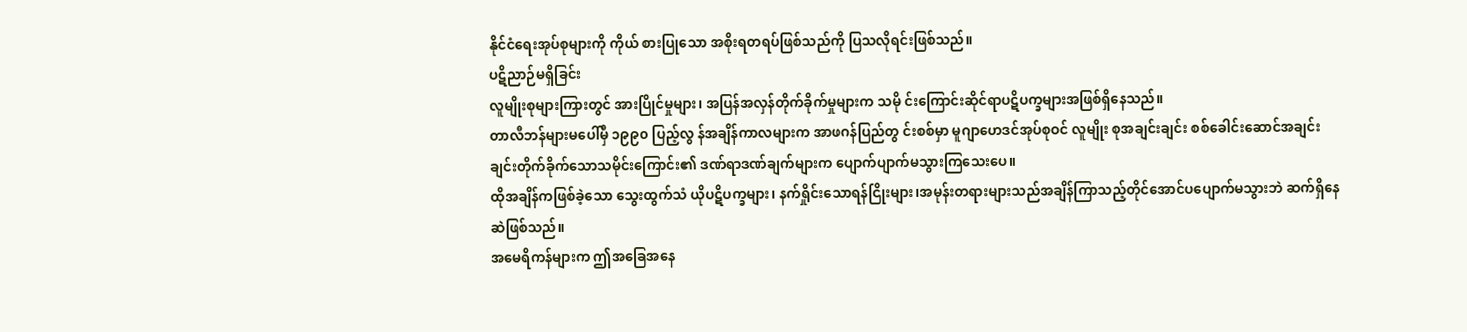နိုင်ငံရေးအုပ်စုများကို ကိုယ် စားပြုသော အစိုးရတရပ်ဖြစ်သည်ကို ပြသလိုရင်းဖြစ်သည်။
ပဋိညာဉ်မရှိခြင်း
လူမျိုးစုများကြားတွင် အားပြိုင်မှုများ၊ အပြန်အလှန်တိုက်ခိုက်မှုများက သမို င်းကြောင်းဆိုင်ရာပဋိပက္ခများအဖြစ်ရှိနေသည်။
တာလီဘန်များမပေါ်မှီ ၁၉၉၀ ပြည့်လွ န်အချိန်ကာလများက အာဖဂန်ပြည်တွ င်းစစ်မှာ မူဂျာဟေဒင်အုပ်စုဝင် လူမျိုး စုအချင်းချင်း စစ်ခေါင်းဆောင်အချင်း ချင်းတိုက်ခိုက်သောသမိုင်းကြောင်း၏ ဒဏ်ရာဒဏ်ချက်များက ပျောက်ပျာက်မသွားကြသေးပေ။
ထိုအချိန်ကဖြစ်ခဲ့သော သွေးထွက်သံ ယိုပဋိပက္ခများ၊ နက်ရှိုင်းသောရန်ငြိုးများ၊အမုန်းတရားများသည်အချိန်ကြာသည့်တိုင်အောင်ပပျောက်မသွားဘဲ ဆက်ရှိနေဆဲဖြစ်သည်။
အမေရိကန်များက ဤအခြေအနေ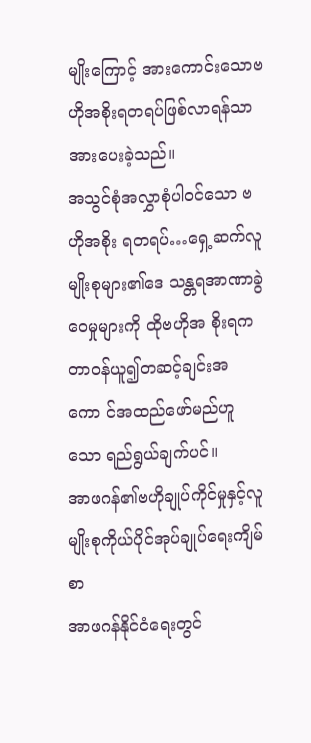မျိုးကြောင့် အားကောင်းသောဗဟိုအစိုးရတရပ်ဖြစ်လာရန်သာ အားပေးခဲ့သည်။
အသွင်စုံအလွှာစုံပါဝင်သော ဗဟိုအစိုး ရတရပ်…ရှေ့ဆက်လူမျိုးစုများ၏ဒေ သန္တရအာဏာခွဲဝေမှုများကို ထိုဗဟိုအ စိုးရကတာဝန်ယူ၍တဆင့်ချင်းအကော င်အထည်ဖော်မည်ဟူသော ရည်ရွယ်ချက်ပင်။
အာဖဂန်၏ဗဟိုချုပ်ကိုင်မှုနှင့်လူမျိုးစုကိုယ်ပိုင်အုပ်ချုပ်ရေးကျိမ်စာ
အာဖဂန်နိုင်ငံရေးတွင်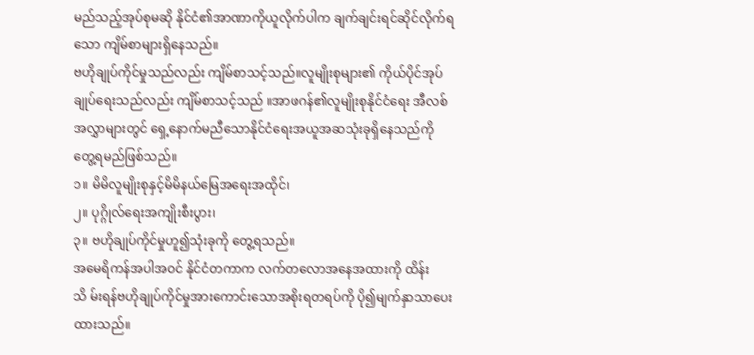မည်သည့်အုပ်စုမဆို နိုင်ငံ၏အာဏာကိုယူလိုက်ပါက ချက်ချင်းရင်ဆိုင်လိုက်ရသော ကျိမ်စာများရှိနေသည်။
ဗဟိုချုပ်ကိုင်မှုသည်လည်း ကျိမ်စာသင့်သည်။လူမျိုးစုများ၏ ကိုယ်ပိုင်အုပ် ချုပ်ရေးသည်လည်း ကျိမ်စာသင့်သည် ။အာဖဂန်၏လူမျိုးစုနိုင်ငံရေး အီလစ်အလွှာများတွင် ရှေ့နောက်မညီသောနိုင်ငံရေးအယူအဆသုံးခုရှိနေသည်ကို တွေ့ရမည်ဖြစ်သည်။
၁။ မိမိလူမျိုးစုနှင့်မိမိနယ်မြေအရေးအထိုင်၊
၂။ ပုဂ္ဂိုလ်ရေးအကျိုးစီးပွား၊
၃။ ဗဟိုချုပ်ကိုင်မှုဟူ၍သုံးခုကို တွေ့ရသည်။
အမေရိကန်အပါအဝင် နိုင်ငံတကာက လက်တလောအနေအထားကို ထိန်းသိ မ်းရန်ဗဟိုချုပ်ကိုင်မှုအားကောင်းသောအစိုးရတရပ်ကို ပို၍မျက်နှာသာပေးထားသည်။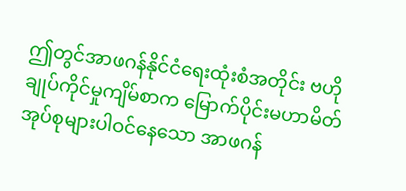ဤတွင်အာဖဂန်နိုင်ငံရေးထုံးစံအတိုင်း ဗဟိုချုပ်ကိုင်မှုကျိမ်စာက မြောက်ပိုင်းမဟာမိတ်အုပ်စုများပါဝင်နေသော အာဖဂန်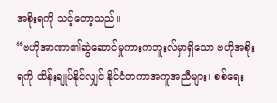အစိုးရကို သင့်တော့သည်။
“ဗဟိုအာဏာ၏ဆွဲဆောင်မှုကားကဘူးလ်မှာရှိသော ဗဟိုအစိုးရကို ထိန်းချုပ်နိုင်လျှင် နိုင်ငံတကာအကူအညီများ၊ စစ်ရေး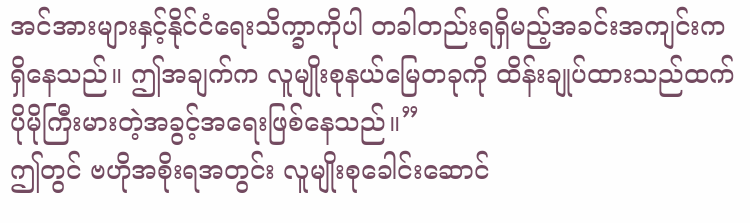အင်အားများနှင့်နိုင်ငံရေးသိက္ခာကိုပါ တခါတည်းရရှိမည့်အခင်းအကျင်းက ရှိနေသည်။ ဤအချက်က လူမျိုးစုနယ်မြေတခုကို ထိန်းချုပ်ထားသည်ထက် ပိုမိုကြီးမားတဲ့အခွင့်အရေးဖြစ်နေသည်။”
ဤတွင် ဗဟိုအစိုးရအတွင်း လူမျိုးစုခေါင်းဆောင်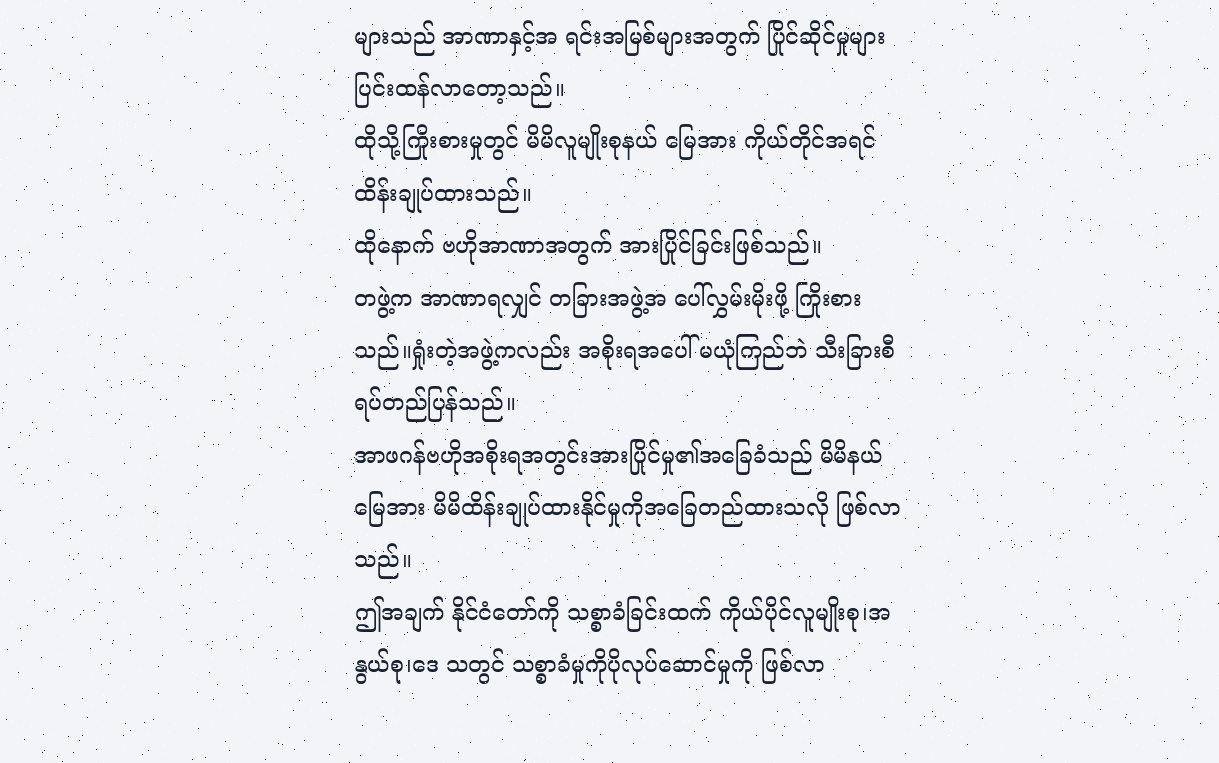များသည် အာဏာနှင့်အ ရင်းအမြစ်များအတွက် ပြိုင်ဆိုင်မှုများ ပြင်းထန်လာတော့သည်။
ထိုသို့ကြိုးစားမှုတွင် မိမိလူမျိုးစုနယ် မြေအား ကိုယ်တိုင်အရင်ထိန်းချုပ်ထားသည်။
ထိုနောက် ဗဟိုအာဏာအတွက် အားပြိုင်ခြင်းဖြစ်သည်။
တဖွဲ့က အာဏာရလျှင် တခြားအဖွဲ့အ ပေါ်လွှမ်းမိုးဖို့ ကြိုးစားသည်။ရှုံးတဲ့အဖွဲ့ကလည်း အစိုးရအပေါ် မယုံကြည်ဘဲ သီးခြားစီရပ်တည်ပြန်သည်။
အာဖဂန်ဗဟိုအစိုးရအတွင်းအားပြိုင်မှု၏အခြေခံသည် မိမိနယ်မြေအား မိမိထိန်းချုပ်ထားနိုင်မှုကိုအခြေတည်ထားသလို ဖြစ်လာသည်။
ဤအချက် နိုင်ငံတော်ကို သစ္စာခံခြင်းထက် ကိုယ်ပိုင်လူမျိုးစု၊အနွယ်စု၊ဒေ သတွင် သစ္စာခံမှုကိုပိုလုပ်ဆောင်မှုကို ဖြစ်လာ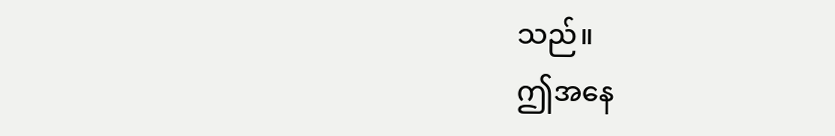သည်။
ဤအနေ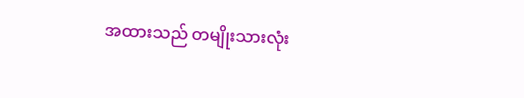အထားသည် တမျိုးသားလုံး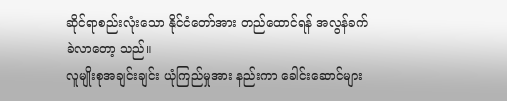ဆိုင်ရာစည်းလုံးသော နိုင်ငံတော်အား တည်ထောင်ရန် အလွန်ခက်ခဲလာတော့ သည်။
လူမျိုးစုအချင်းချင်း ယုံကြည်မှုအား နည်းကာ ခေါင်းဆောင်များ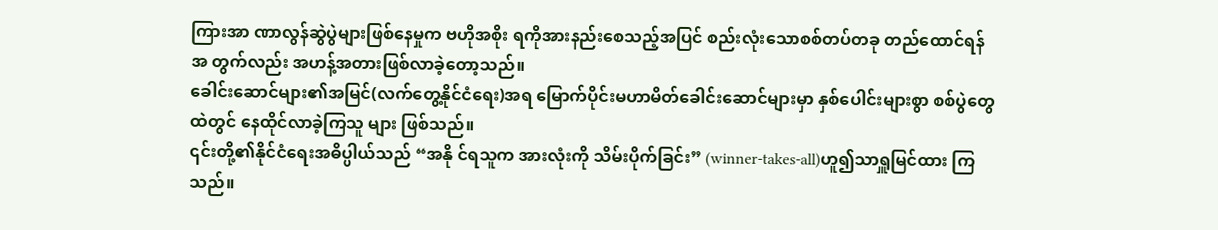ကြားအာ ဏာလွန်ဆွဲပွဲများဖြစ်နေမှုက ဗဟိုအစိုး ရကိုအားနည်းစေသည့်အပြင် စည်းလုံးသောစစ်တပ်တခု တည်ထောင်ရန်အ တွက်လည်း အဟန့်အတားဖြစ်လာခဲ့တော့သည်။
ခေါင်းဆောင်များ၏အမြင်(လက်တွေ့နိုင်ငံရေး)အရ မြောက်ပိုင်းမဟာမိတ်ခေါင်းဆောင်များမှာ နှစ်ပေါင်းများစွာ စစ်ပွဲတွေထဲတွင် နေထိုင်လာခဲ့ကြသူ များ ဖြစ်သည်။
၎င်းတို့၏နိုင်ငံရေးအဓိပ္ပါယ်သည် “အနို င်ရသူက အားလုံးကို သိမ်းပိုက်ခြင်း” (winner-takes-all)ဟူ၍သာရှူမြင်ထား ကြသည်။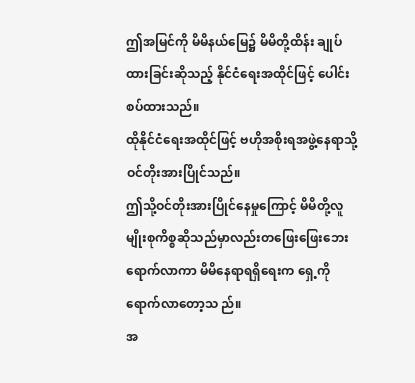ဤအမြင်ကို မိမိနယ်မြေ၌ မိမိတို့ထိန်း ချုပ်ထားခြင်းဆိုသည့် နိုင်ငံရေးအထိုင်ဖြင့် ပေါင်းစပ်ထားသည်။
ထိုနိုင်ငံရေးအထိုင်ဖြင့် ဗဟိုအစိုးရအဖွဲ့နေရာသို့ ဝင်တိုးအားပြိုင်သည်။
ဤသို့ဝင်တိုးအားပြိုင်နေမှုကြောင့် မိမိတို့လူမျိုးစုကိစ္စဆိုသည်မှာလည်းတဖြေးဖြေးဘေးရောက်လာကာ မိမိနေရာရရှိရေးက ရှေ့ကိုရောက်လာတော့သ ည်။
အ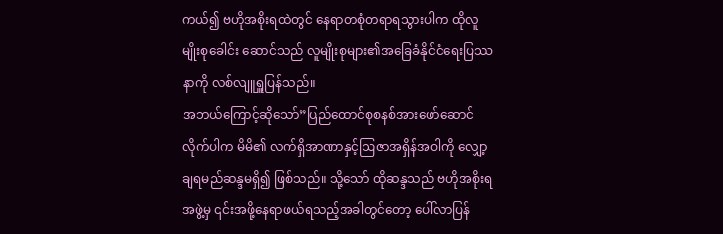ကယ်၍ ဗဟိုအစိုးရထဲတွင် နေရာတစုံတရာရသွားပါက ထိုလူမျိုးစုခေါင်း ဆောင်သည် လူမျိုးစုများ၏အခြေခံနိုင်ငံရေးပြဿနာကို လစ်လျူရှူပြန်သည်။
အဘယ်ကြောင့်ဆိုသော်”ပြည်ထောင်စုစနစ်အားဖော်ဆောင်လိုက်ပါက မိမိ၏ လက်ရှိအာဏာနှင့်ဩဇာအရှိန်အဝါကို လျှော့ချရမည်ဆန္ဒမရှိ၍ ဖြစ်သည်။ သို့သော် ထိုဆန္ဒသည် ဗဟိုအစိုးရအဖွဲ့မှ ၎င်းအဖို့နေရာဖယ်ရသည့်အခါတွင်တော့ ပေါ်လာပြန်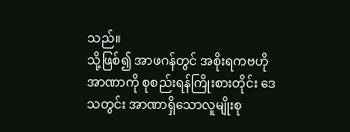သည်။
သို့ဖြစ်၍ အာဖဂန်တွင် အစိုးရကဗဟိုအာဏာကို စုစည်းရန်ကြိုးစားတိုင်း ဒေသတွင်း အာဏာရှိသောလူမျိုးစု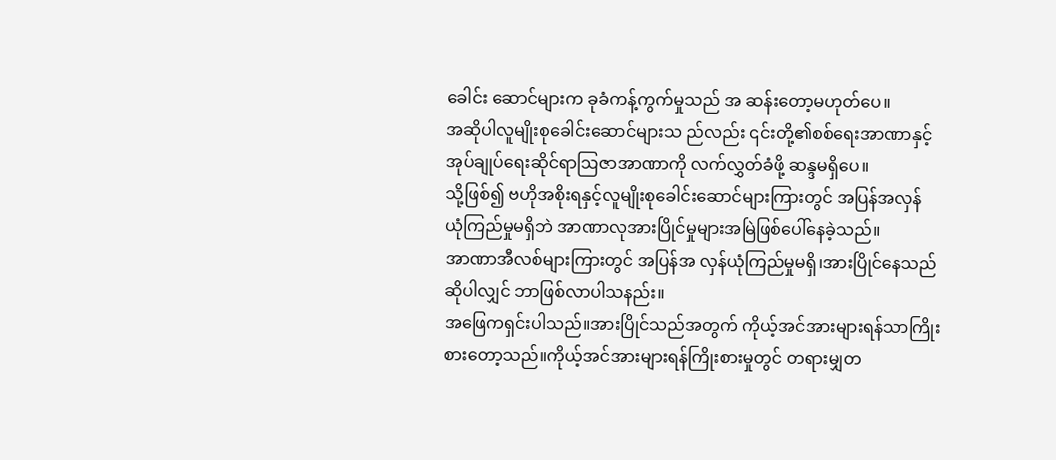ခေါင်း ဆောင်များက ခုခံကန့်ကွက်မှုသည် အ ဆန်းတော့မဟုတ်ပေ။
အဆိုပါလူမျိုးစုခေါင်းဆောင်များသ ည်လည်း ၎င်းတို့၏စစ်ရေးအာဏာနှင့် အုပ်ချုပ်ရေးဆိုင်ရာဩဇာအာဏာကို လက်လွှတ်ခံဖို့ ဆန္ဒမရှိပေ။
သို့ဖြစ်၍ ဗဟိုအစိုးရနှင့်လူမျိုးစုခေါင်းဆောင်များကြားတွင် အပြန်အလှန် ယုံကြည်မှုမရှိဘဲ အာဏာလုအားပြိုင်မှုများအမြဲဖြစ်ပေါ်နေခဲ့သည်။
အာဏာအီလစ်များကြားတွင် အပြန်အ လှန်ယုံကြည်မှုမရှိ၊အားပြိုင်နေသည်ဆိုပါလျှင် ဘာဖြစ်လာပါသနည်း။
အဖြေကရှင်းပါသည်။အားပြိုင်သည်အတွက် ကိုယ့်အင်အားများရန်သာကြိုး စားတော့သည်။ကိုယ့်အင်အားများရန်ကြိုးစားမှုတွင် တရားမျှတ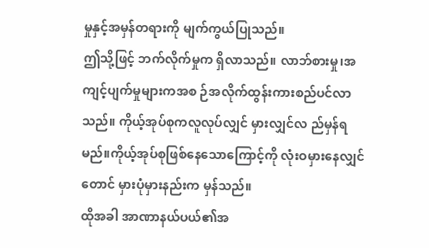မှုနှင့်အမှန်တရားကို မျက်ကွယ်ပြုသည်။
ဤသို့ဖြင့် ဘက်လိုက်မှုက ရှိလာသည်။ လာဘ်စားမှု၊အကျင့်ပျက်မှုများကအစ ဉ်အလိုက်ထွန်းကားစည်ပင်လာသည်။ ကိုယ့်အုပ်စုကလူလုပ်လျှင် မှားလျှင်လ ည်မှန်ရမည်။ကိုယ့်အုပ်စုဖြစ်နေသောကြောင့်ကို လုံးဝမှားနေလျှင်တောင် မှားပုံမှားနည်းက မှန်သည်။
ထိုအခါ အာဏာနယ်ပယ်၏အ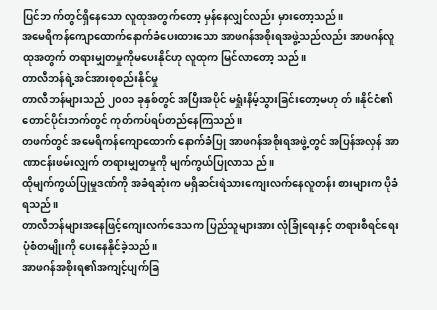ပြင်ဘ က်တွင်ရှိနေသော လူထုအတွက်တော့ မှန်နေလျှင်လည်း မှားတော့သည်။
အမေရိကန်ကျောထောက်နောက်ခံပေးထားသော အာဖဂန်အစိုးရအဖွဲ့သည်လည်း အာဖဂန်လူထုအတွက် တရားမျှတမှုကိုမပေးနိုင်ဟု လူထုက မြင်လာတော့ သည်။
တာလီဘန်ရဲ့အင်အားစုစည်းနိုင်မှု
တာလီဘန်များသည် ၂၀၀၁ ခုနှစ်တွင် အပြီးအပိုင် မရှုံးနိမ့်သွားခြင်းတော့မဟု တ်။နိုင်ငံ၏တောင်ပိုင်းဘက်တွင် ကုတ်ကပ်ရပ်တည်နေကြသည်။
တဖက်တွင် အမေရိကန်ကျောထောက် နောက်ခံပြု အာဖဂန်အစိုးရအဖွဲ့တွင် အပြန်အလှန် အာဏာငန်းဖမ်းလျှက် တရားမျှတမှုကို မျက်ကွယ်ပြုလာသ ည်။
ထိုမျက်ကွယ်ပြုမှုဒဏ်ကို အခံရဆုံးက မရှိဆင်းရဲသားကျေးလက်နေလူတန်း စားများက ပိုခံရသည်။
တာလီဘန်များအနေဖြင့်ကျေးလက်ဒေသက ပြည်သူများအား လုံခြုံရေးနှင့် တရားစီရင်ရေးပုံစံတမျိုးကို ပေးနေနိုင်ခဲ့သည်။
အာဖဂန်အစိုးရ၏အကျင့်ပျက်ခြ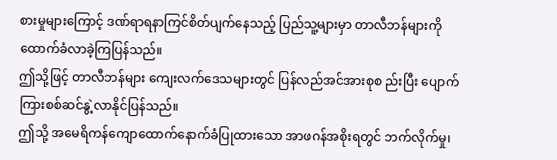စားမှုများကြောင့် ဒဏ်ရာရနာကြင်စိတ်ပျက်နေသည့် ပြည်သူ့များမှာ တာလီဘန်များကို ထောက်ခံလာခဲ့ကြပြန်သည်။
ဤသို့ဖြင့် တာလီဘန်များ ကျေးလက်ဒေသများတွင် ပြန်လည်အင်အားစုစ ည်းပြီး ပျောက်ကြားစစ်ဆင်နွဲ့လာနိုင်ပြန်သည်။
ဤသို့ အမေရိကန်ကျောထောက်နောက်ခံပြုထားသော အာဖဂန်အစိုးရတွင် ဘက်လိုက်မှု၊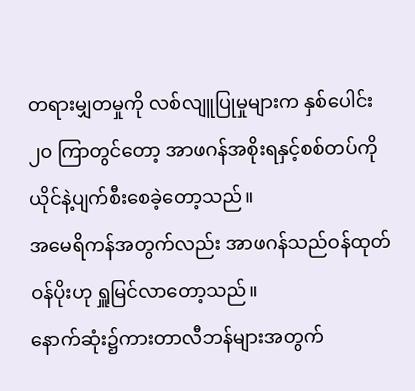တရားမျှတမှုကို လစ်လျူပြုမှုများက နှစ်ပေါင်း၂၀ ကြာတွင်တော့ အာဖဂန်အစိုးရနှင့်စစ်တပ်ကို ယိုင်နဲ့ပျက်စီးစေခဲ့တော့သည်။
အမေရိကန်အတွက်လည်း အာဖဂန်သည်ဝန်ထုတ်ဝန်ပိုးဟု ရှူမြင်လာတော့သည်။
နောက်ဆုံး၌ကားတာလီဘန်များအတွက်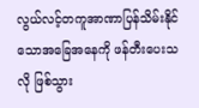လွယ်လင့်တကူအာဏာပြန်သိမ်းနိုင်သောအခြေအနေကို ဖန်တီးပေးသလို ဖြစ်သွား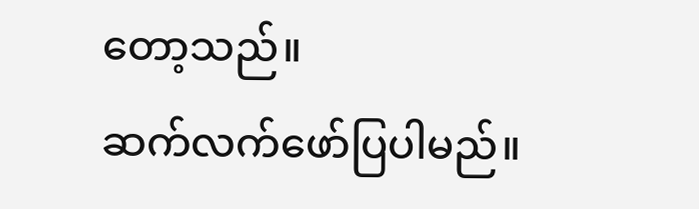တော့သည်။
ဆက်လက်ဖော်ပြပါမည်။